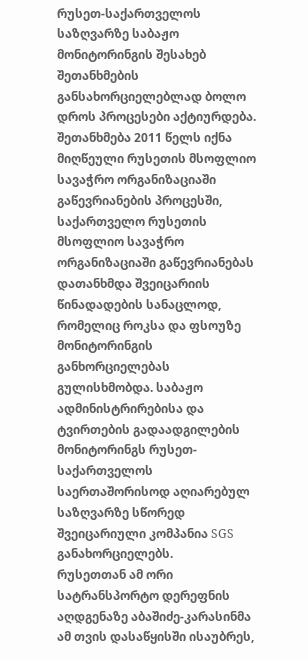რუსეთ-საქართველოს საზღვარზე საბაჟო მონიტორინგის შესახებ შეთანხმების განსახორციელებლად ბოლო დროს პროცესები აქტიურდება. შეთანხმება 2011 წელს იქნა მიღწეული რუსეთის მსოფლიო სავაჭრო ორგანიზაციაში გაწევრიანების პროცესში, საქართველო რუსეთის მსოფლიო სავაჭრო ორგანიზაციაში გაწევრიანებას დათანხმდა შვეიცარიის წინადადების სანაცლოდ, რომელიც როკსა და ფსოუზე მონიტორინგის განხორციელებას გულისხმობდა. საბაჟო ადმინისტრირებისა და ტვირთების გადაადგილების მონიტორინგს რუსეთ-საქართველოს საერთაშორისოდ აღიარებულ საზღვარზე სწორედ შვეიცარიული კომპანია SGS განახორციელებს.
რუსეთთან ამ ორი სატრანსპორტო დერეფნის აღდგენაზე აბაშიძე-კარასინმა ამ თვის დასაწყისში ისაუბრეს,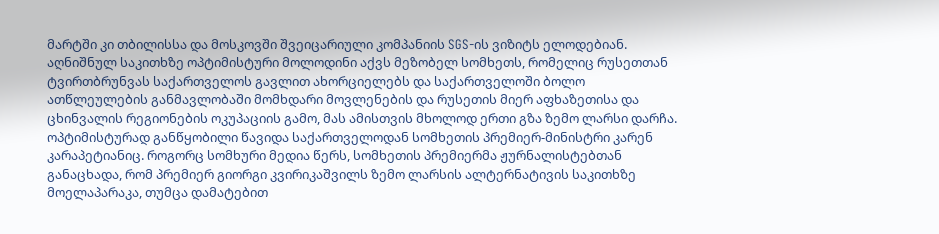მარტში კი თბილისსა და მოსკოვში შვეიცარიული კომპანიის SGS-ის ვიზიტს ელოდებიან.
აღნიშნულ საკითხზე ოპტიმისტური მოლოდინი აქვს მეზობელ სომხეთს, რომელიც რუსეთთან ტვირთბრუნვას საქართველოს გავლით ახორციელებს და საქართველოში ბოლო ათწლეულების განმავლობაში მომხდარი მოვლენების და რუსეთის მიერ აფხაზეთისა და ცხინვალის რეგიონების ოკუპაციის გამო, მას ამისთვის მხოლოდ ერთი გზა ზემო ლარსი დარჩა. ოპტიმისტურად განწყობილი წავიდა საქართველოდან სომხეთის პრემიერ-მინისტრი კარენ კარაპეტიანიც. როგორც სომხური მედია წერს, სომხეთის პრემიერმა ჟურნალისტებთან განაცხადა, რომ პრემიერ გიორგი კვირიკაშვილს ზემო ლარსის ალტერნატივის საკითხზე მოელაპარაკა, თუმცა დამატებით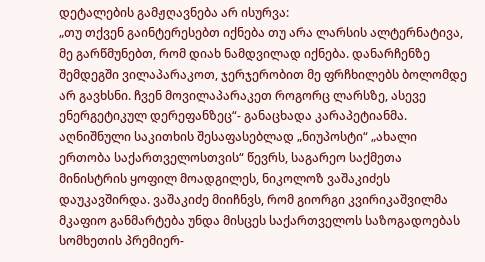დეტალების გამჟღავნება არ ისურვა:
„თუ თქვენ გაინტერესებთ იქნება თუ არა ლარსის ალტერნატივა, მე გარწმუნებთ, რომ დიახ ნამდვილად იქნება. დანარჩენზე შემდეგში ვილაპარაკოთ, ჯერჯერობით მე ფრჩხილებს ბოლომდე არ გავხსნი. ჩვენ მოვილაპარაკეთ როგორც ლარსზე, ასევე ენერგეტიკულ დერეფანზეც“- განაცხადა კარაპეტიანმა.
აღნიშნული საკითხის შესაფასებლად „ნიუპოსტი“ „ახალი ერთობა საქართველოსთვის“ წევრს, საგარეო საქმეთა მინისტრის ყოფილ მოადგილეს, ნიკოლოზ ვაშაკიძეს დაუკავშირდა. ვაშაკიძე მიიჩნვს, რომ გიორგი კვირიკაშვილმა მკაფიო განმარტება უნდა მისცეს საქართველოს საზოგადოებას სომხეთის პრემიერ-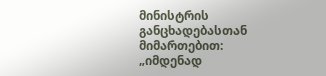მინისტრის განცხადებასთან მიმართებით:
„იმდენად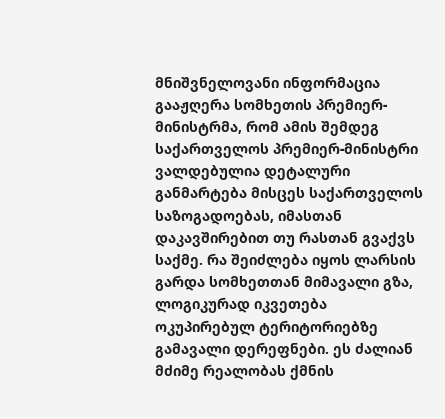მნიშვნელოვანი ინფორმაცია გააჟღერა სომხეთის პრემიერ-მინისტრმა, რომ ამის შემდეგ საქართველოს პრემიერ-მინისტრი ვალდებულია დეტალური განმარტება მისცეს საქართველოს საზოგადოებას, იმასთან დაკავშირებით თუ რასთან გვაქვს საქმე. რა შეიძლება იყოს ლარსის გარდა სომხეთთან მიმავალი გზა, ლოგიკურად იკვეთება ოკუპირებულ ტერიტორიებზე გამავალი დერეფნები. ეს ძალიან მძიმე რეალობას ქმნის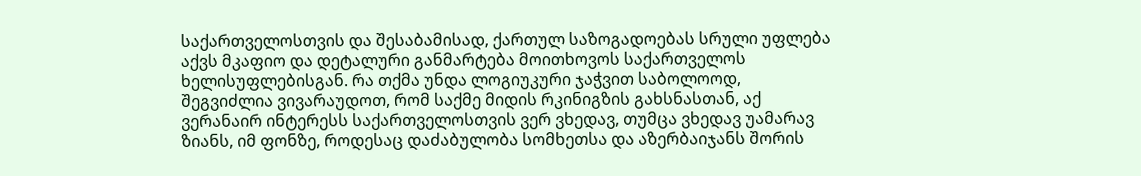საქართველოსთვის და შესაბამისად, ქართულ საზოგადოებას სრული უფლება აქვს მკაფიო და დეტალური განმარტება მოითხოვოს საქართველოს ხელისუფლებისგან. რა თქმა უნდა ლოგიუკური ჯაჭვით საბოლოოდ, შეგვიძლია ვივარაუდოთ, რომ საქმე მიდის რკინიგზის გახსნასთან, აქ ვერანაირ ინტერესს საქართველოსთვის ვერ ვხედავ, თუმცა ვხედავ უამარავ ზიანს, იმ ფონზე, როდესაც დაძაბულობა სომხეთსა და აზერბაიჯანს შორის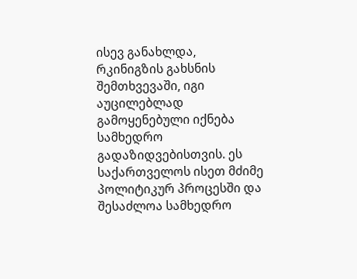ისევ განახლდა, რკინიგზის გახსნის შემთხვევაში, იგი აუცილებლად გამოყენებული იქნება სამხედრო გადაზიდვებისთვის. ეს საქართველოს ისეთ მძიმე პოლიტიკურ პროცესში და შესაძლოა სამხედრო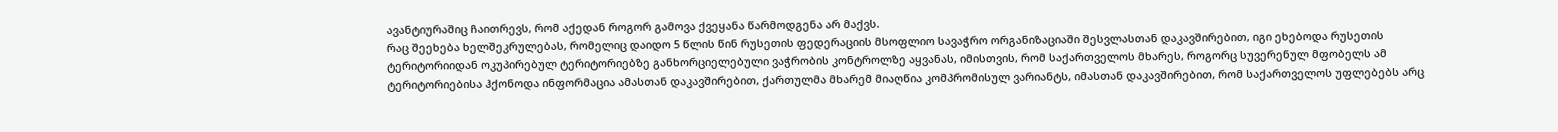ავანტიურაშიც ჩაითრევს, რომ აქედან როგორ გამოვა ქვეყანა წარმოდგენა არ მაქვს.
რაც შეეხება ხელშეკრულებას, რომელიც დაიდო 5 წლის წინ რუსეთის ფედერაციის მსოფლიო სავაჭრო ორგანიზაციაში შესვლასთან დაკავშირებით, იგი ეხებოდა რუსეთის ტერიტორიიდან ოკუპირებულ ტერიტორიებზე განხორციელებული ვაჭრობის კონტროლზე აყვანას, იმისთვის, რომ საქართველოს მხარეს, როგორც სუვერენულ მფობელს ამ ტერიტორიებისა ჰქონოდა ინფორმაცია ამასთან დაკავშირებით, ქართულმა მხარემ მიაღწია კომპრომისულ ვარიანტს, იმასთან დაკავშირებით, რომ საქართველოს უფლებებს არც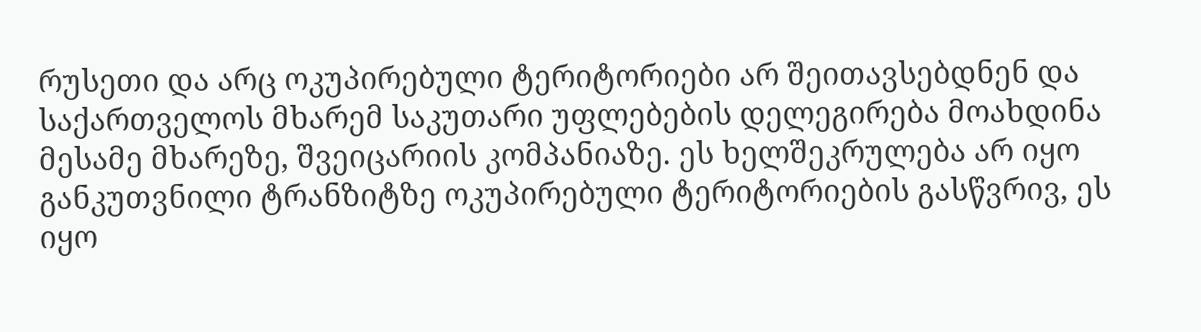რუსეთი და არც ოკუპირებული ტერიტორიები არ შეითავსებდნენ და საქართველოს მხარემ საკუთარი უფლებების დელეგირება მოახდინა მესამე მხარეზე, შვეიცარიის კომპანიაზე. ეს ხელშეკრულება არ იყო განკუთვნილი ტრანზიტზე ოკუპირებული ტერიტორიების გასწვრივ, ეს იყო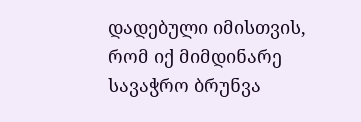დადებული იმისთვის, რომ იქ მიმდინარე სავაჭრო ბრუნვა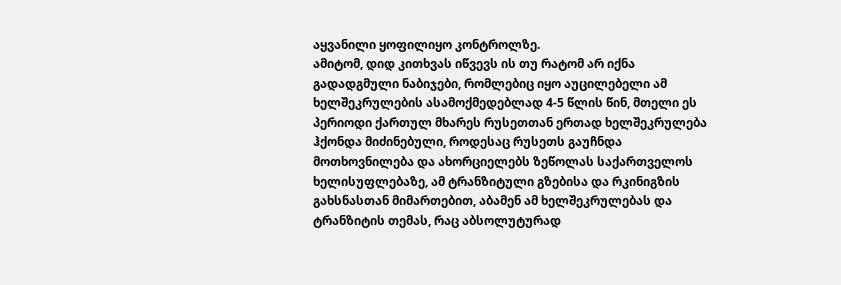აყვანილი ყოფილიყო კონტროლზე.
ამიტომ, დიდ კითხვას იწვევს ის თუ რატომ არ იქნა გადადგმული ნაბიჯები, რომლებიც იყო აუცილებელი ამ ხელშეკრულების ასამოქმედებლად 4-5 წლის წინ, მთელი ეს პერიოდი ქართულ მხარეს რუსეთთან ერთად ხელშეკრულება ჰქონდა მიძინებული, როდესაც რუსეთს გაუჩნდა მოთხოვნილება და ახორციელებს ზეწოლას საქართველოს ხელისუფლებაზე, ამ ტრანზიტული გზებისა და რკინიგზის გახსნასთან მიმართებით, აბამენ ამ ხელშეკრულებას და ტრანზიტის თემას, რაც აბსოლუტურად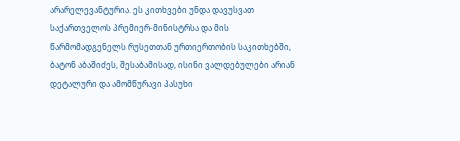არარელევანტურია. ეს კითხვები უნდა დავუსვათ საქართველოს პრემიერ-მინისტრსა და მის წარმომადგენელს რუსეთთან ურთიერთობის საკითხებში, ბატონ აბაშიძეს, შესაბამისად, ისინი ვალდებულები არიან დეტალური და ამომწურავი პასუხი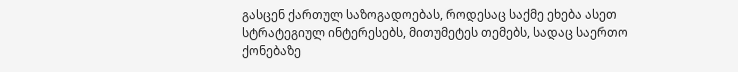გასცენ ქართულ საზოგადოებას, როდესაც საქმე ეხება ასეთ სტრატეგიულ ინტერესებს, მითუმეტეს თემებს, სადაც საერთო ქონებაზე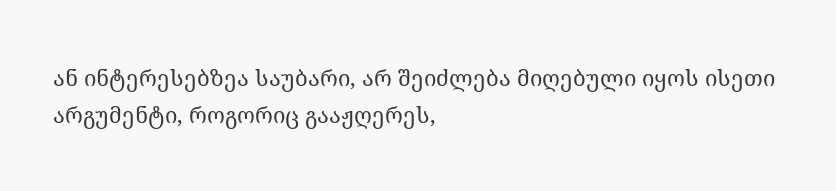ან ინტერესებზეა საუბარი, არ შეიძლება მიღებული იყოს ისეთი არგუმენტი, როგორიც გააჟღერეს,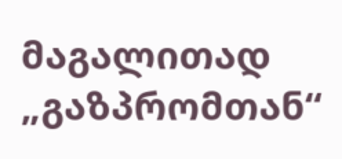მაგალითად „გაზპრომთან“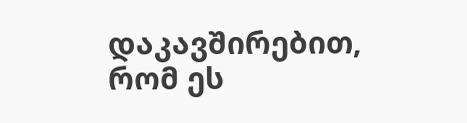დაკავშირებით, რომ ეს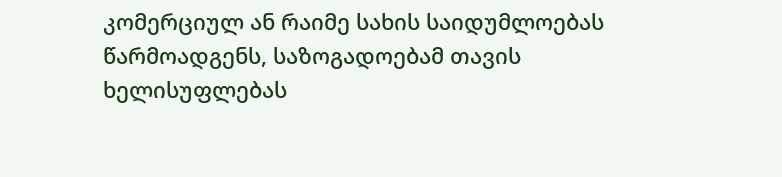კომერციულ ან რაიმე სახის საიდუმლოებას წარმოადგენს, საზოგადოებამ თავის ხელისუფლებას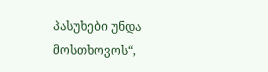პასუხები უნდა მოსთხოვოს“,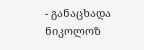- განაცხადა ნიკოლოზ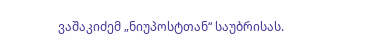ვაშაკიძემ „ნიუპოსტთან“ საუბრისას.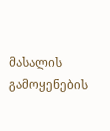მასალის გამოყენების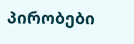პირობები